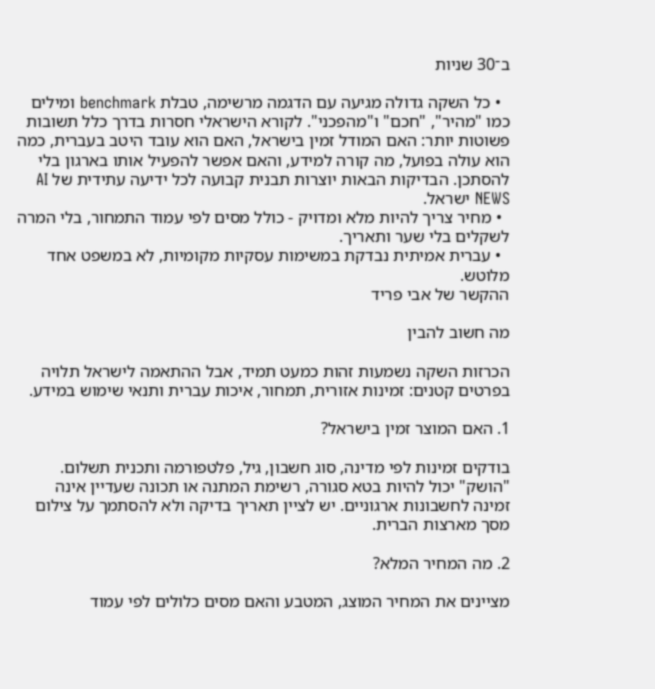ב־30 שניות

  • כל השקה גדולה מגיעה עם הדגמה מרשימה, טבלת benchmark ומילים כמו "מהיר", "חכם" ו"מהפכני". לקורא הישראלי חסרות בדרך כלל תשובות פשוטות יותר: האם המודל זמין בישראל, האם הוא עובד היטב בעברית, כמה הוא עולה בפועל, מה קורה למידע, והאם אפשר להפעיל אותו בארגון בלי להסתכן. הבדיקות הבאות יוצרות תבנית קבועה לכל ידיעה עתידית של AI NEWS ישראל.
  • מחיר צריך להיות מלא ומדויק - כולל מסים לפי עמוד התמחור, בלי המרה לשקלים בלי שער ותאריך.
  • עברית אמיתית נבדקת במשימות עסקיות מקומיות, לא במשפט אחד מלוטש.
ההקשר של אבי פריד

מה חשוב להבין

הכרזות השקה נשמעות זהות כמעט תמיד, אבל ההתאמה לישראל תלויה בפרטים קטנים: זמינות אזורית, תמחור, איכות עברית ותנאי שימוש במידע.

1. האם המוצר זמין בישראל?

בודקים זמינות לפי מדינה, סוג חשבון, גיל, פלטפורמה ותכנית תשלום. "הושק" יכול להיות בטא סגורה, רשימת המתנה או תכונה שעדיין אינה זמינה לחשבונות ארגוניים. יש לציין תאריך בדיקה ולא להסתמך על צילום מסך מארצות הברית.

2. מה המחיר המלא?

מציינים את המחיר המוצג, המטבע והאם מסים כלולים לפי עמוד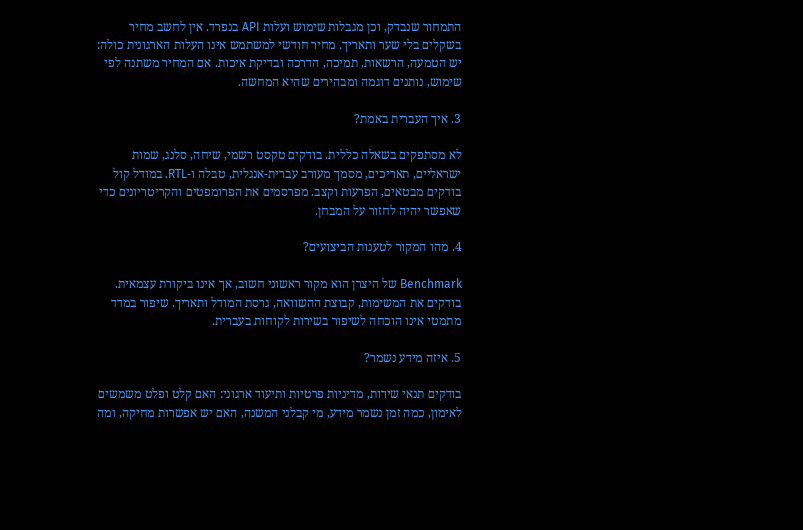התמחור שנבדק, וכן מגבלות שימוש ועלות API בנפרד. אין לחשב מחיר בשקלים בלי שער ותאריך. מחיר חודשי למשתמש אינו העלות הארגונית כולה: יש הטמעה, הרשאות, תמיכה, הדרכה ובדיקת איכות. אם המחיר משתנה לפי שימוש, נותנים דוגמה ומבהירים שהיא המחשה.

3. איך העברית באמת?

לא מסתפקים בשאלה כללית. בודקים טקסט רשמי, שיחה, סלנג, שמות ישראליים, תאריכים, מסמך מעורב עברית-אנגלית, טבלה ו-RTL. במודל קול בודקים מבטאים, הפרעות וקצב. מפרסמים את הפרומפטים והקריטריונים כדי שאפשר יהיה לחזור על המבחן.

4. מהו המקור לטענות הביצועים?

Benchmark של היצרן הוא מקור ראשוני חשוב, אך אינו ביקורת עצמאית. בודקים את המשימות, קבוצת ההשוואה, גרסת המודל ותאריך. שיפור במדד מתמטי אינו הוכחה לשיפור בשירות לקוחות בעברית.

5. איזה מידע נשמר?

בודקים תנאי שירות, מדיניות פרטיות ותיעוד ארגוני: האם קלט ופלט משמשים לאימון, כמה זמן נשמר מידע, מי קבלני המשנה, האם יש אפשרות מחיקה, ומה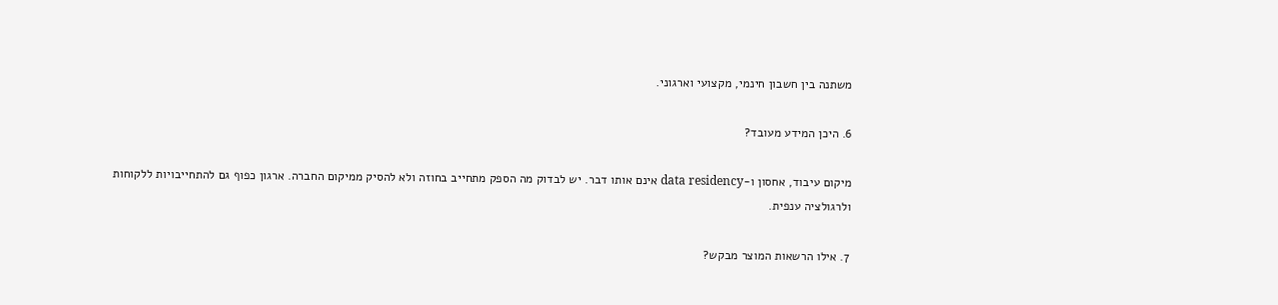משתנה בין חשבון חינמי, מקצועי וארגוני.

6. היכן המידע מעובד?

מיקום עיבוד, אחסון ו-data residency אינם אותו דבר. יש לבדוק מה הספק מתחייב בחוזה ולא להסיק ממיקום החברה. ארגון כפוף גם להתחייבויות ללקוחות ולרגולציה ענפית.

7. אילו הרשאות המוצר מבקש?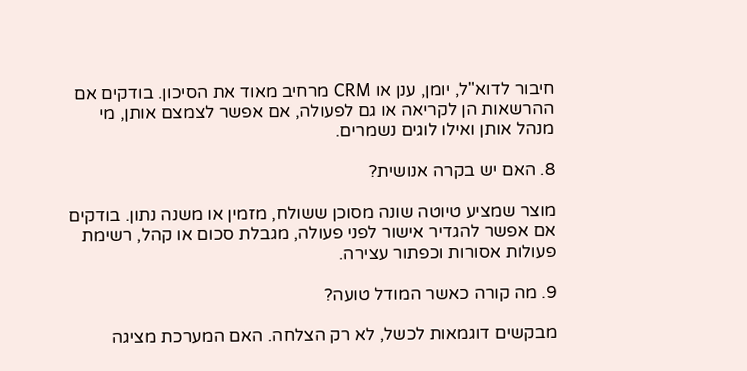חיבור לדוא"ל, יומן, ענן או CRM מרחיב מאוד את הסיכון. בודקים אם ההרשאות הן לקריאה או גם לפעולה, אם אפשר לצמצם אותן, מי מנהל אותן ואילו לוגים נשמרים.

8. האם יש בקרה אנושית?

מוצר שמציע טיוטה שונה מסוכן ששולח, מזמין או משנה נתון. בודקים אם אפשר להגדיר אישור לפני פעולה, מגבלת סכום או קהל, רשימת פעולות אסורות וכפתור עצירה.

9. מה קורה כאשר המודל טועה?

מבקשים דוגמאות לכשל, לא רק הצלחה. האם המערכת מציגה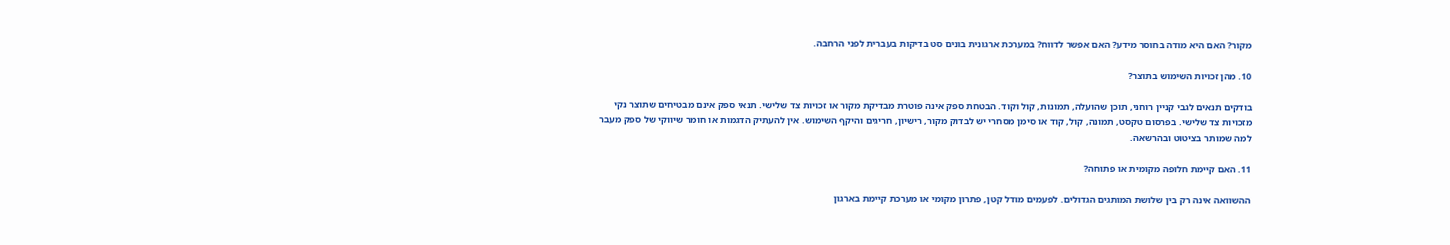מקור? האם היא מודה בחוסר מידע? האם אפשר לדווח? במערכת ארגונית בונים סט בדיקות בעברית לפני הרחבה.

10. מהן זכויות השימוש בתוצר?

בודקים תנאים לגבי קניין רוחני, תוכן שהועלה, תמונות, קול וקוד. הבטחת ספק אינה פוטרת מבדיקת מקור או זכויות צד שלישי. תנאי ספק אינם מבטיחים שתוצר נקי מזכויות צד שלישי. בפרסום טקסט, תמונה, קול, קוד או סימן מסחרי יש לבדוק מקור, רישיון, חריגים והיקף השימוש. אין להעתיק הדגמות או חומר שיווקי של ספק מעבר למה שמותר בציטוט ובהרשאה.

11. האם קיימת חלופה מקומית או פתוחה?

ההשוואה אינה רק בין שלושת המותגים הגדולים. לפעמים מודל קטן, פתרון מקומי או מערכת קיימת בארגון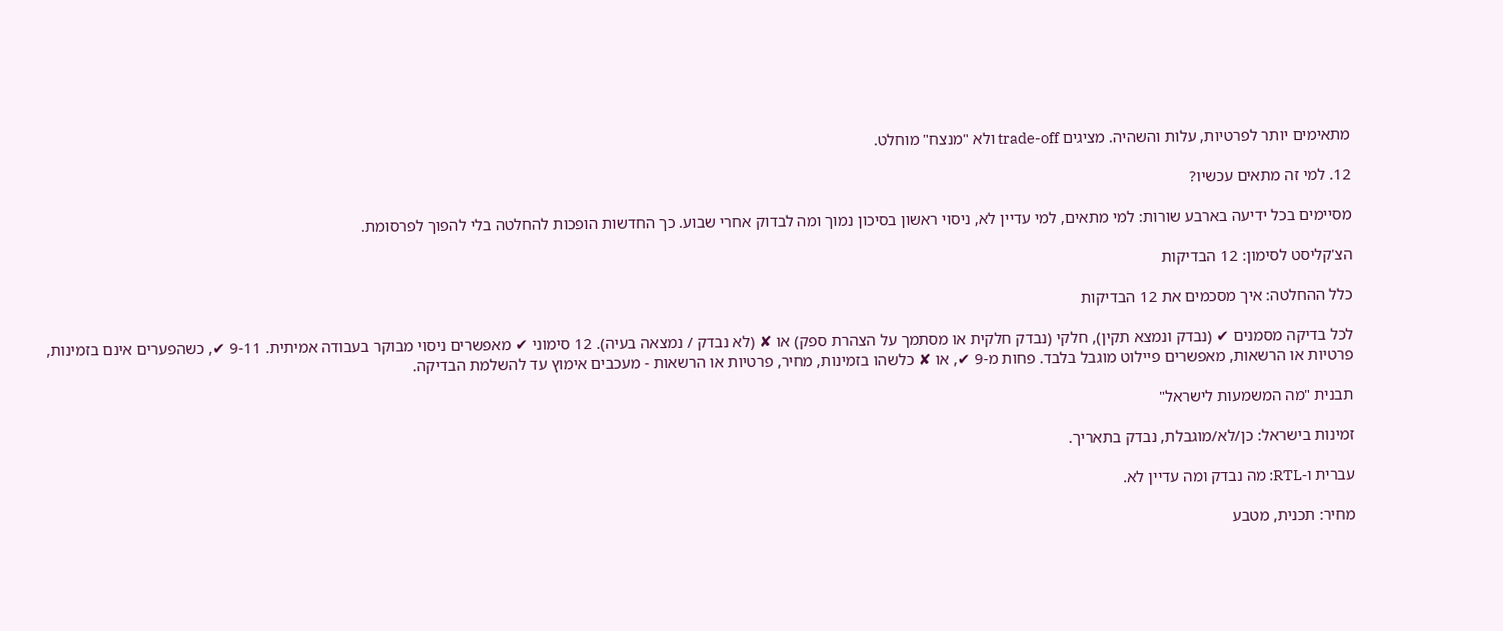מתאימים יותר לפרטיות, עלות והשהיה. מציגים trade-off ולא "מנצח" מוחלט.

12. למי זה מתאים עכשיו?

מסיימים בכל ידיעה בארבע שורות: למי מתאים, למי עדיין לא, ניסוי ראשון בסיכון נמוך ומה לבדוק אחרי שבוע. כך החדשות הופכות להחלטה בלי להפוך לפרסומת.

הצ'קליסט לסימון: 12 הבדיקות

כלל ההחלטה: איך מסכמים את 12 הבדיקות

לכל בדיקה מסמנים ✔ (נבדק ונמצא תקין), חלקי (נבדק חלקית או מסתמך על הצהרת ספק) או ✘ (לא נבדק / נמצאה בעיה). 12 סימוני ✔ מאפשרים ניסוי מבוקר בעבודה אמיתית. 9-11 ✔, כשהפערים אינם בזמינות, פרטיות או הרשאות, מאפשרים פיילוט מוגבל בלבד. פחות מ-9 ✔, או ✘ כלשהו בזמינות, מחיר, פרטיות או הרשאות - מעכבים אימוץ עד להשלמת הבדיקה.

תבנית "מה המשמעות לישראל"

זמינות בישראל: כן/לא/מוגבלת, נבדק בתאריך.

עברית ו-RTL: מה נבדק ומה עדיין לא.

מחיר: תכנית, מטבע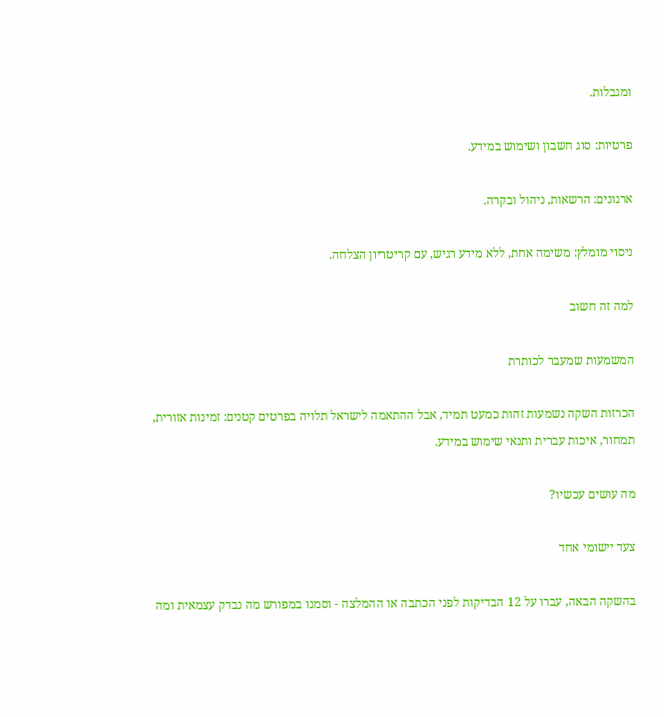ומגבלות.

פרטיות: סוג חשבון ושימוש במידע.

ארגונים: הרשאות, ניהול ובקרה.

ניסוי מומלץ: משימה אחת, ללא מידע רגיש, עם קריטריון הצלחה.

למה זה חשוב

המשמעות שמעבר לכותרת

הכרזות השקה נשמעות זהות כמעט תמיד, אבל ההתאמה לישראל תלויה בפרטים קטנים: זמינות אזורית, תמחור, איכות עברית ותנאי שימוש במידע.

מה עושים עכשיו?

צעד יישומי אחד

בהשקה הבאה, עברו על 12 הבדיקות לפני הכתבה או ההמלצה - וסמנו במפורש מה נבדק עצמאית ומה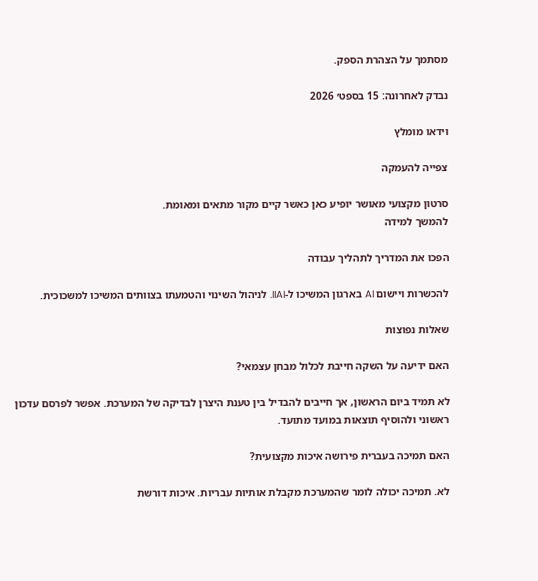מסתמך על הצהרת הספק.

נבדק לאחרונה: 15 בספט׳ 2026

וידאו מומלץ

צפייה להעמקה

סרטון מקצועי מאושר יופיע כאן כאשר קיים מקור מתאים ומאומת.
להמשך למידה

הפכו את המדריך לתהליך עבודה

להכשרות ויישום AI בארגון המשיכו ל-IIAI. לניהול השינוי והטמעתו בצוותים המשיכו למשכוכית.

שאלות נפוצות

האם ידיעה על השקה חייבת לכלול מבחן עצמאי?

לא תמיד ביום הראשון, אך חייבים להבדיל בין טענת היצרן לבדיקה של המערכת. אפשר לפרסם עדכון ראשוני ולהוסיף תוצאות במועד מתועד.

האם תמיכה בעברית פירושה איכות מקצועית?

לא. תמיכה יכולה לומר שהמערכת מקבלת אותיות עבריות. איכות דורשת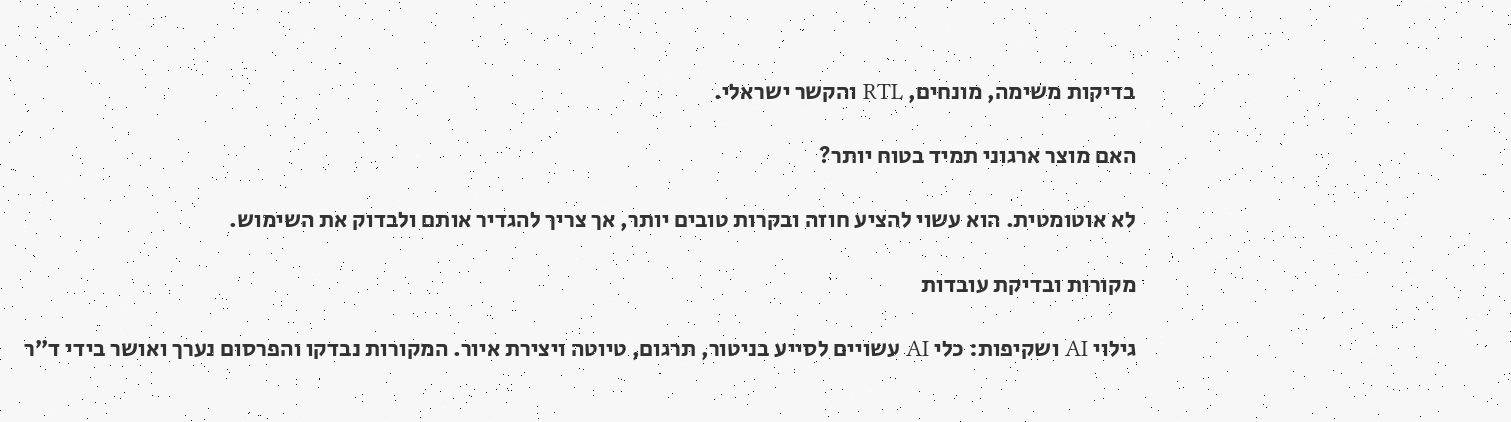בדיקות משימה, מונחים, RTL והקשר ישראלי.

האם מוצר ארגוני תמיד בטוח יותר?

לא אוטומטית. הוא עשוי להציע חוזה ובקרות טובים יותר, אך צריך להגדיר אותם ולבדוק את השימוש.

מקורות ובדיקת עובדות

גילוי AI ושקיפות: כלי AI עשויים לסייע בניטור, תרגום, טיוטה ויצירת איור. המקורות נבדקו והפרסום נערך ואושר בידי ד״ר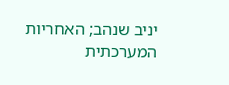יניב שנהב; האחריות המערכתית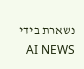נשארת בידי AI NEWS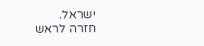ישראל.
חזרה לראש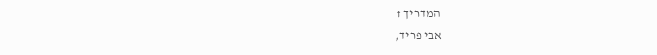המדריך ↑
אבי פריד,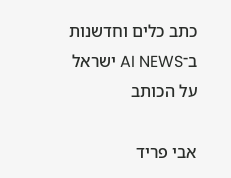כתב כלים וחדשנות ב־AI NEWS ישראל
על הכותב

אבי פריד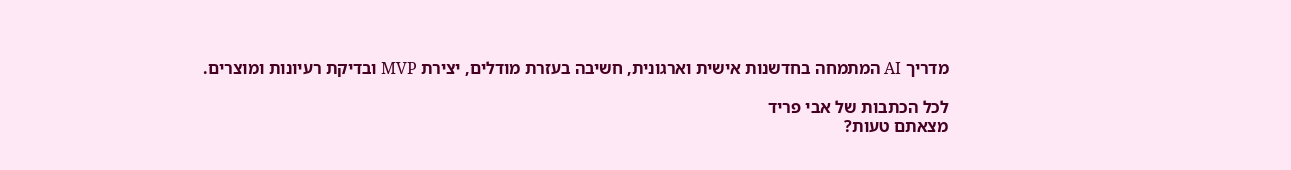מדריך AI המתמחה בחדשנות אישית וארגונית, חשיבה בעזרת מודלים, יצירת MVP ובדיקת רעיונות ומוצרים.

לכל הכתבות של אבי פריד
מצאתם טעות?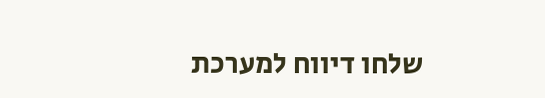שלחו דיווח למערכת